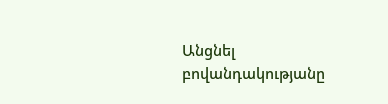Անցնել բովանդակությանը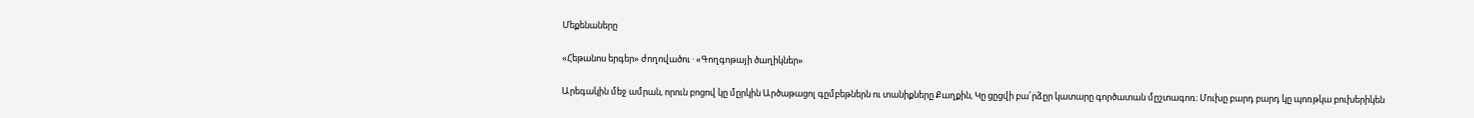Մեքենաները

«Հեթանոս երգեր» ժողովածու · «Գողգոթայի ծաղիկներ»

Արեգակին մեջ ամրան, որուն բոցով կը մըրկին Արծաթացոլ գըմբեթներն ու տանիքները Քաղքին, Կը ցըցվի բա՜րձըր կատարը գործատան մըշտագոռ։ Մուխը բարդ բարդ կը պոռթկա բուխերիկեն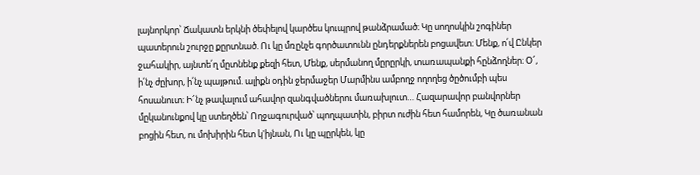լայնորկոր՝ Ճակատն երկնի ծեփելով կարծես կուպրով թանձրամած։ Կը սողոսկին շոգիներ պատերուն շուրջը քըրտնած. Ու կը մռընչե գործատունն ընդերքներեն բոցավետ։ Մենք, ո՛վ Ընկեր ջահակիր, այնտե՛ղ մըտնենք քեզի հետ, Մենք, սերմանող մըրըրկի, տառապանքի հընձողներ։ Օ՜, ի՛նչ ժըխոր, ի՛նչ պայթում. ալիքն օդին ջերմաջեր Մարմինս ամբողջ ողողեց ծըծումբի պես հոսանուտ։ Ի՜նչ թավալում ահավոր զանգվածներու մառախլուտ… Հազարավոր բանվորներ մըկանունքով կը ստեղծեն՝ Ողջագուրված՝ պողպատին, բիրտ ուժին հետ համորեն, Կը ծառանան բոցին հետ, ու մոխիրին հետ կ'իյնան, Ու կը պըրկեն, կը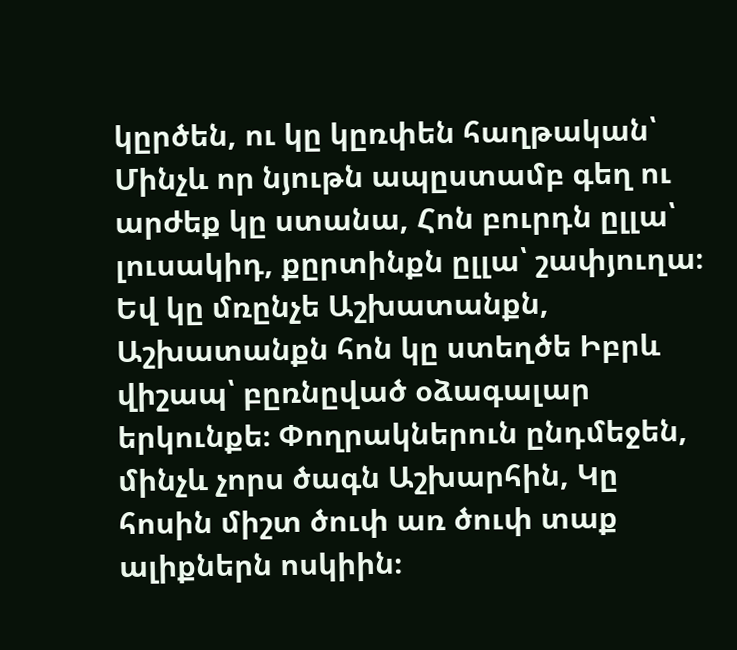կըրծեն, ու կը կըռփեն հաղթական՝ Մինչև որ նյութն ապըստամբ գեղ ու արժեք կը ստանա, Հոն բուրդն ըլլա՝ լուսակիդ, քըրտինքն ըլլա՝ շափյուղա։ Եվ կը մռընչե Աշխատանքն, Աշխատանքն հոն կը ստեղծե Իբրև վիշապ՝ բըռնըված օձագալար երկունքե։ Փողրակներուն ընդմեջեն, մինչև չորս ծագն Աշխարհին, Կը հոսին միշտ ծուփ առ ծուփ տաք ալիքներն ոսկիին։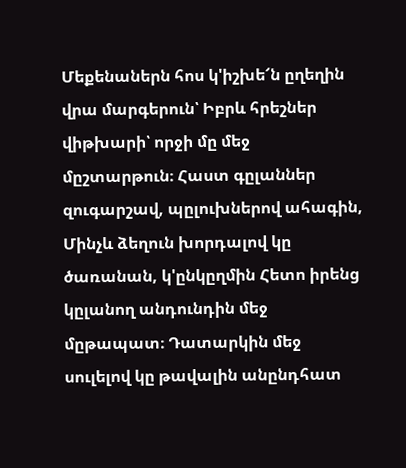Մեքենաներն հոս կ'իշխե՜ն ըղեղին վրա մարգերուն՝ Իբրև հրեշներ վիթխարի՝ որջի մը մեջ մըշտարթուն։ Հաստ գըլաններ զուգարշավ, պըլուխներով ահագին, Մինչև ձեղուն խորդալով կը ծառանան, կ'ընկըղմին Հետո իրենց կըլանող անդունդին մեջ մըթապատ։ Դատարկին մեջ սուլելով կը թավալին անընդհատ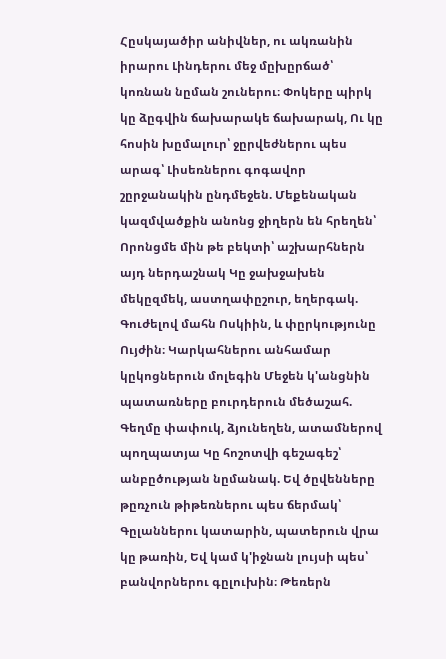Հըսկայածիր անիվներ, ու ակռանին իրարու Լինդերու մեջ մըխըրճած՝ կոռնան նըման շուներու։ Փոկերը պիրկ կը ձըգվին ճախարակե ճախարակ, Ու կը հոսին խըմալուր՝ ջըրվեժներու պես արագ՝ Լիսեռներու գոգավոր շըրջանակին ընդմեջեն. Մեքենական կազմվածքին անոնց ջիղերն են հրեղեն՝ Որոնցմե մին թե բեկտի՝ աշխարհներն այդ ներդաշնակ Կը ջախջախեն մեկըզմեկ, աստղափըշուր, եղերգակ. Գուժելով մահն Ոսկիին, և փըրկությունը Ույժին։ Կարկահներու անհամար կըկոցներուն մոլեգին Մեջեն կ'անցնին պատառները բուրդերուն մեծաշահ. Գեղմը փափուկ, ձյունեղեն, ատամներով պողպատյա Կը հոշոտվի գեշագեշ՝ անբըծության նըմանակ. Եվ ծըվենները թըռչուն թիթեռներու պես ճերմակ՝ Գըլաններու կատարին, պատերուն վրա կը թառին, Եվ կամ կ'իջնան լույսի պես՝ բանվորներու գըլուխին։ Թեռերն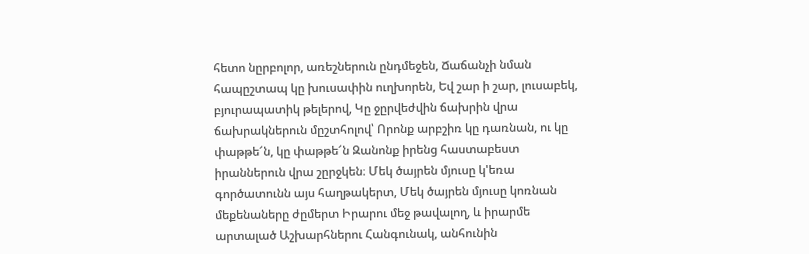հետո նըրբոլոր, առեշներուն ընդմեջեն, Ճաճանչի նման հապըշտապ կը խուսափին ուղխորեն, Եվ շար ի շար, լուսաբեկ, բյուրապատիկ թելերով, Կը ջըրվեժվին ճախրին վրա ճախրակներուն մըշտհոլով՝ Որոնք արբշիռ կը դառնան, ու կը փաթթե՜ն, կը փաթթե՜ն Զանոնք իրենց հաստաբեստ իրաններուն վրա շըրջկեն։ Մեկ ծայրեն մյուսը կ'եռա գործատունն այս հաղթակերտ, Մեկ ծայրեն մյուսը կոռնան մեքենաները ժըմերտ Իրարու մեջ թավալող, և իրարմե արտալած Աշխարհներու Հանգունակ, անհունին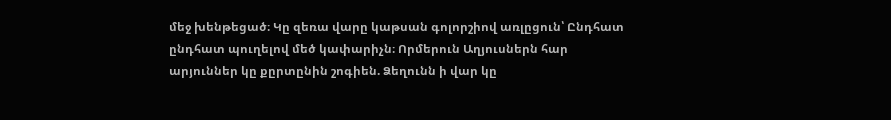մեջ խենթեցած։ Կը զեռա վարը կաթսան գոլորշիով առլըցուն՝ Ընդհատ ընդհատ պուղելով մեծ կափարիչն։ Որմերուն Աղյուսներն հար արյուններ կը քըրտընին շոգիեն. Ձեղունն ի վար կը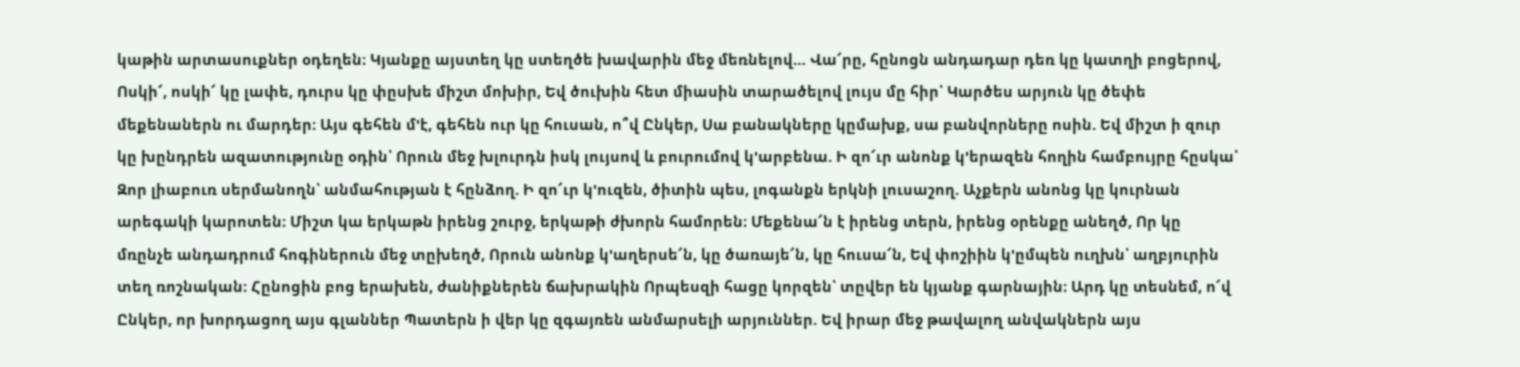կաթին արտասուքներ օդեղեն։ Կյանքը այստեղ կը ստեղծե խավարին մեջ մեռնելով… Վա՜րը, հընոցն անդադար դեռ կը կատղի բոցերով, Ոսկի՜, ոսկի՜ կը լափե, դուրս կը փըսխե միշտ մոխիր, Եվ ծուխին հետ միասին տարածելով լույս մը հիր՝ Կարծես արյուն կը ծեփե մեքենաներն ու մարդեր։ Այս գեհեն մ'է, գեհեն ուր կը հուսան, ո՞վ Ընկեր, Սա բանակները կըմախք, սա բանվորները ոսին. Եվ միշտ ի զուր կը խընդրեն ազատությունը օդին՝ Որուն մեջ խլուրդն իսկ լույսով և բուրումով կ'արբենա. Ի զո՜ւր անոնք կ'երազեն հողին համբույրը հըսկա՝ Զոր լիաբուռ սերմանողն՝ անմահության է հընձող. Ի զո՜ւր կ'ուզեն, ծիտին պես, լոգանքն երկնի լուսաշող. Աչքերն անոնց կը կուրնան արեգակի կարոտեն։ Միշտ կա երկաթն իրենց շուրջ, երկաթի ժխորն համորեն։ Մեքենա՜ն է իրենց տերն, իրենց օրենքը անեղծ, Որ կը մռընչե անդադրում հոգիներուն մեջ տըխեղծ, Որուն անոնք կ'աղերսե՜ն, կը ծառայե՜ն, կը հուսա՜ն, Եվ փոշիին կ'ըմպեն ուղխն՝ աղբյուրին տեղ ռոշնական։ Հընոցին բոց երախեն, ժանիքներեն ճախրակին Որպեսզի հացը կորզեն՝ տըվեր են կյանք գարնային։ Արդ կը տեսնեմ, ո՜վ Ընկեր, որ խորդացող այս գլաններ Պատերն ի վեր կը զգայռեն անմարսելի արյուններ. Եվ իրար մեջ թավալող անվակներն այս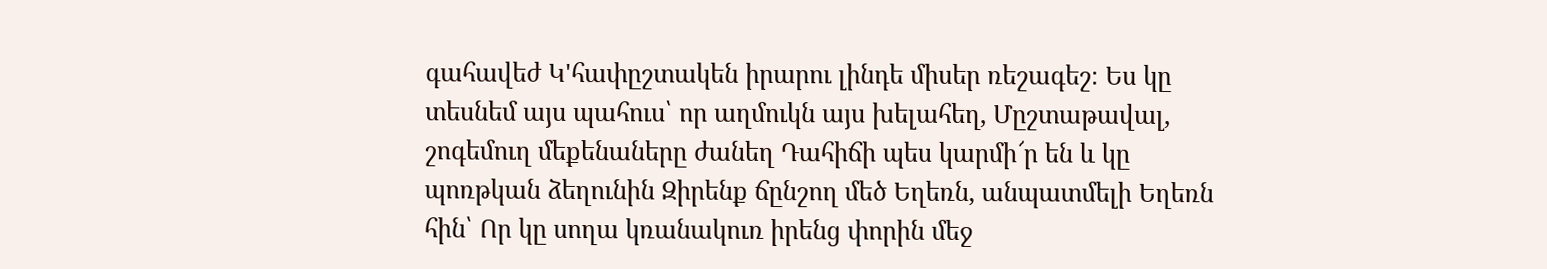գահավեժ Կ'հափըշտակեն իրարու լինդե միսեր ռեշագեշ։ Ես կը տեսնեմ այս պահուս՝ որ աղմուկն այս խելահեղ, Մըշտաթավալ, շոգեմուղ մեքենաները ժանեղ Դահիճի պես կարմի՜ր են և կը պոռթկան ձեղունին Զիրենք ճընշող մեծ Եղեռն, անպատմելի Եղեռն հին՝ Որ կը սողա կռանակուռ իրենց փորին մեջ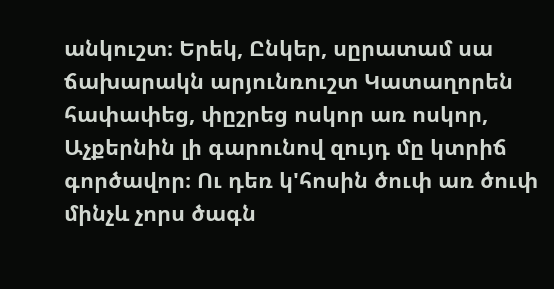անկուշտ։ Երեկ, Ընկեր, սըրատամ սա ճախարակն արյունռուշտ Կատաղորեն հափափեց, փըշրեց ոսկոր առ ոսկոր, Աչքերնին լի գարունով զույդ մը կտրիճ գործավոր։ Ու դեռ կ'հոսին ծուփ առ ծուփ մինչև չորս ծագն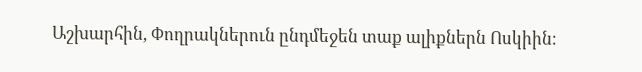Աշխարհին, Փողրակներուն ընդմեջեն տաք ալիքներն Ոսկիին։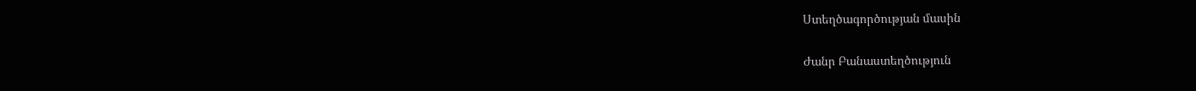Ստեղծագործության մասին

Ժանր Բանաստեղծություն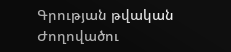Գրության թվական
Ժողովածու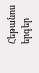Հեթանոս երգեր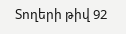Տողերի թիվ 92